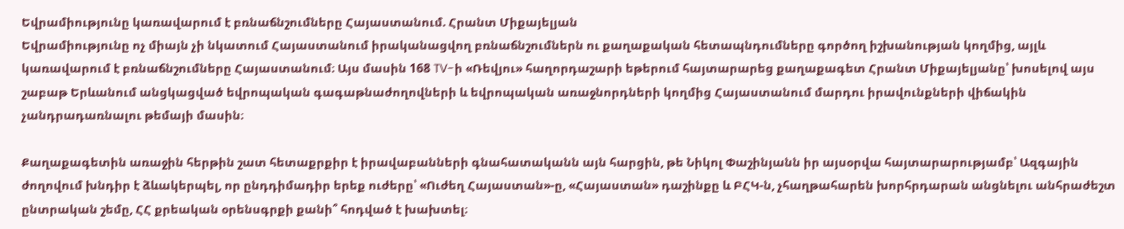Եվրամիությունը կառավարում է բռնաճնշումները Հայաստանում. Հրանտ Միքայելյան
Եվրամիությունը ոչ միայն չի նկատում Հայաստանում իրականացվող բռնաճնշումներն ու քաղաքական հետապնդումները գործող իշխանության կողմից, այլև կառավարում է բռնաճնշումները Հայաստանում։ Այս մասին 168 TV-ի «Ռեվյու» հաղորդաշարի եթերում հայտարարեց քաղաքագետ Հրանտ Միքայելյանը՝ խոսելով այս շաբաթ Երևանում անցկացված եվրոպական գագաթնաժողովների և եվրոպական առաջնորդների կողմից Հայաստանում մարդու իրավունքների վիճակին չանդրադառնալու թեմայի մասին։

Քաղաքագետին առաջին հերթին շատ հետաքրքիր է իրավաբանների գնահատականն այն հարցին, թե Նիկոլ Փաշինյանն իր այսօրվա հայտարարությամբ՝ Ազգային ժողովում խնդիր է ձևակերպել, որ ընդդիմադիր երեք ուժերը՝ «Ուժեղ Հայաստան»-ը, «Հայաստան» դաշինքը և ԲՀԿ-ն, չհաղթահարեն խորհրդարան անցնելու անհրաժեշտ ընտրական շեմը, ՀՀ քրեական օրենսգրքի քանի՞ հոդված է խախտել։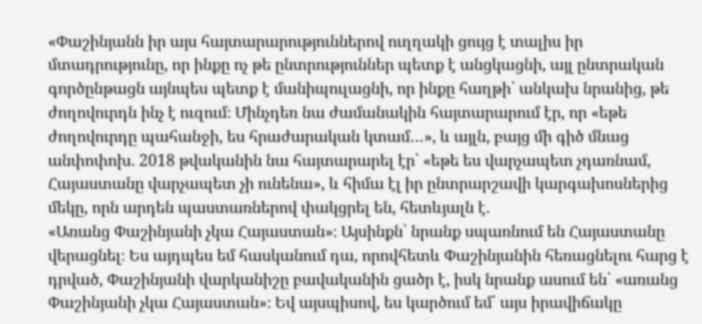«Փաշինյանն իր այս հայտարարություններով ուղղակի ցույց է տալիս իր մտադրությունը, որ ինքը ոչ թե ընտրություններ պետք է անցկացնի, այլ ընտրական գործընթացն այնպես պետք է մանիպուլացնի, որ ինքը հաղթի՝ անկախ նրանից, թե ժողովուրդն ինչ է ուզում։ Մինչդեռ նա ժամանակին հայտարարում էր, որ «եթե ժողովուրդը պահանջի, ես հրաժարական կտամ…», և այլն, բայց մի գիծ մնաց անփոփոխ. 2018 թվականին նա հայտարարել էր՝ «եթե ես վարչապետ չդառնամ, Հայաստանը վարչապետ չի ունենա», և հիմա էլ իր ընտրարշավի կարգախոսներից մեկը, որն արդեն պաստառներով փակցրել են, հետևյալն է.
«Առանց Փաշինյանի չկա Հայաստան»։ Այսինքն՝ նրանք սպառնում են Հայաստանը վերացնել։ Ես այդպես եմ հասկանում դա, որովհետև Փաշինյանին հեռացնելու հարց է դրված, Փաշինյանի վարկանիշը բավականին ցածր է, իսկ նրանք ասում են՝ «առանց Փաշինյանի չկա Հայաստան»։ Եվ այսպիսով, ես կարծում եմ՝ այս իրավիճակը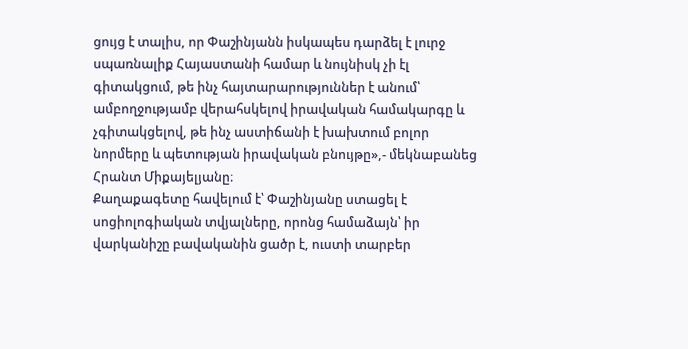ցույց է տալիս, որ Փաշինյանն իսկապես դարձել է լուրջ սպառնալիք Հայաստանի համար և նույնիսկ չի էլ գիտակցում, թե ինչ հայտարարություններ է անում՝ ամբողջությամբ վերահսկելով իրավական համակարգը և չգիտակցելով, թե ինչ աստիճանի է խախտում բոլոր նորմերը և պետության իրավական բնույթը»,- մեկնաբանեց Հրանտ Միքայելյանը։
Քաղաքագետը հավելում է՝ Փաշինյանը ստացել է սոցիոլոգիական տվյալները, որոնց համաձայն՝ իր վարկանիշը բավականին ցածր է, ուստի տարբեր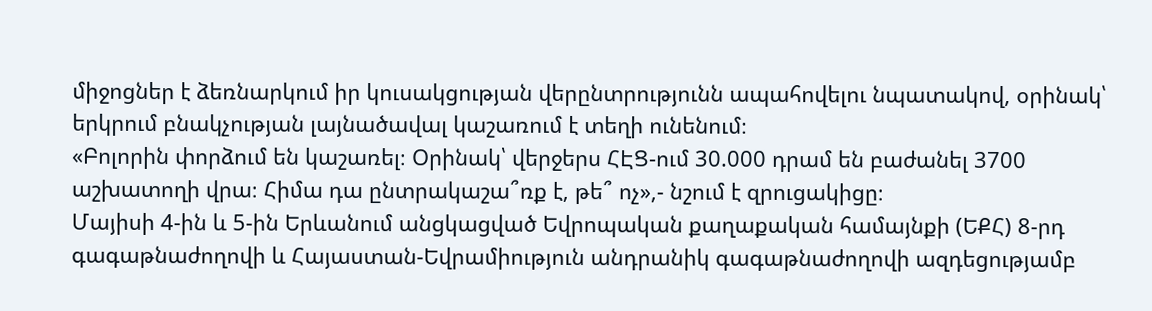միջոցներ է ձեռնարկում իր կուսակցության վերընտրությունն ապահովելու նպատակով, օրինակ՝ երկրում բնակչության լայնածավալ կաշառում է տեղի ունենում։
«Բոլորին փորձում են կաշառել։ Օրինակ՝ վերջերս ՀԷՑ-ում 30.000 դրամ են բաժանել 3700 աշխատողի վրա։ Հիմա դա ընտրակաշա՞ռք է, թե՞ ոչ»,- նշում է զրուցակիցը։
Մայիսի 4-ին և 5-ին Երևանում անցկացված Եվրոպական քաղաքական համայնքի (ԵՔՀ) 8-րդ գագաթնաժողովի և Հայաստան-Եվրամիություն անդրանիկ գագաթնաժողովի ազդեցությամբ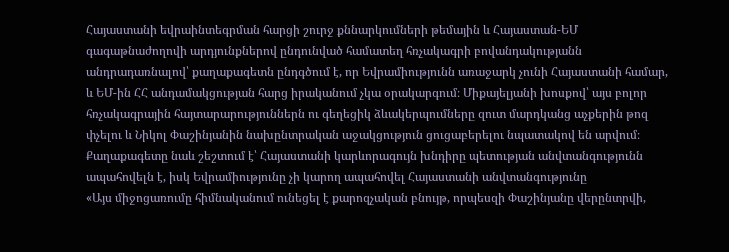Հայաստանի եվրաինտեգրման հարցի շուրջ քննարկումների թեմային և Հայաստան-ԵՄ գագաթնաժողովի արդյունքներով ընդունված համատեղ հռչակագրի բովանդակությանն անդրադառնալով՝ քաղաքագետն ընդգծում է, որ Եվրամիությունն առաջարկ չունի Հայաստանի համար, և ԵՄ-ին ՀՀ անդամակցության հարց իրականում չկա օրակարգում։ Միքայելյանի խոսքով՝ այս բոլոր հռչակագրային հայտարարություններն ու գեղեցիկ ձևակերպումները զուտ մարդկանց աչքերին թոզ փչելու և Նիկոլ Փաշինյանին նախընտրական աջակցություն ցուցաբերելու նպատակով են արվում։
Քաղաքագետը նաև շեշտում է՝ Հայաստանի կարևորագույն խնդիրը պետության անվտանգությունն ապահովելն է, իսկ Եվրամիությունը չի կարող ապահովել Հայաստանի անվտանգությունը
«Այս միջոցառումը հիմնականում ունեցել է քարոզչական բնույթ, որպեսզի Փաշինյանը վերընտրվի,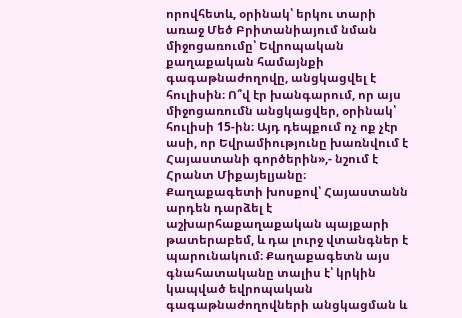որովհետև, օրինակ՝ երկու տարի առաջ Մեծ Բրիտանիայում նման միջոցառումը՝ Եվրոպական քաղաքական համայնքի գագաթնաժողովը, անցկացվել է հուլիսին։ Ո՞վ էր խանգարում, որ այս միջոցառումն անցկացվեր, օրինակ՝ հուլիսի 15-ին։ Այդ դեպքում ոչ ոք չէր ասի, որ Եվրամիությունը խառնվում է Հայաստանի գործերին»,- նշում է Հրանտ Միքայելյանը։
Քաղաքագետի խոսքով՝ Հայաստանն արդեն դարձել է աշխարհաքաղաքական պայքարի թատերաբեմ, և դա լուրջ վտանգներ է պարունակում։ Քաղաքագետն այս գնահատականը տալիս է՝ կրկին կապված եվրոպական գագաթնաժողովների անցկացման և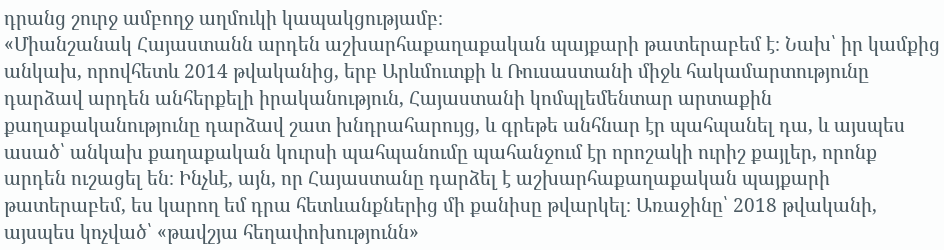դրանց շուրջ ամբողջ աղմուկի կապակցությամբ։
«Միանշանակ Հայաստանն արդեն աշխարհաքաղաքական պայքարի թատերաբեմ է։ Նախ՝ իր կամքից անկախ, որովհետև 2014 թվականից, երբ Արևմուտքի և Ռուսաստանի միջև հակամարտությունը դարձավ արդեն անհերքելի իրականություն, Հայաստանի կոմպլեմենտար արտաքին քաղաքականությունը դարձավ շատ խնդրահարույց, և գրեթե անհնար էր պահպանել դա, և այսպես ասած՝ անկախ քաղաքական կուրսի պահպանումը պահանջում էր որոշակի ուրիշ քայլեր, որոնք արդեն ուշացել են։ Ինչևէ, այն, որ Հայաստանը դարձել է աշխարհաքաղաքական պայքարի թատերաբեմ, ես կարող եմ դրա հետևանքներից մի քանիսը թվարկել։ Առաջինը՝ 2018 թվականի, այսպես կոչված՝ «թավշյա հեղափոխությունն»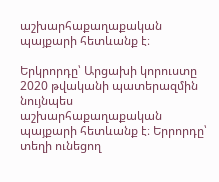աշխարհաքաղաքական պայքարի հետևանք է։

Երկրորդը՝ Արցախի կորուստը 2020 թվականի պատերազմին նույնպես աշխարհաքաղաքական պայքարի հետևանք է։ Երրորդը՝ տեղի ունեցող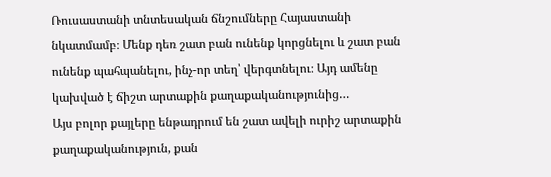Ռուսաստանի տնտեսական ճնշումները Հայաստանի նկատմամբ։ Մենք դեռ շատ բան ունենք կորցնելու և շատ բան ունենք պահպանելու, ինչ-որ տեղ՝ վերգտնելու։ Այդ ամենը կախված է ճիշտ արտաքին քաղաքականությունից…
Այս բոլոր քայլերը ենթադրում են շատ ավելի ուրիշ արտաքին քաղաքականություն, քան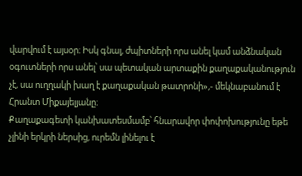վարվում է այսօր։ Իսկ գնալ, ժպիտների որս անել կամ անձնական օգուտների որս անել՝ սա պետական արտաքին քաղաքականություն չէ, սա ուղղակի խաղ է քաղաքական թատրոնի»,- մեկնաբանում է Հրանտ Միքայելյանը։
Քաղաքագետի կանխատեսմամբ՝ հնարավոր փոփոխությունը եթե չլինի երկրի ներսից, ուրեմն լինելու է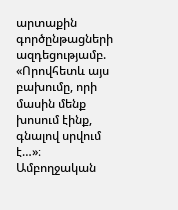արտաքին գործընթացների ազդեցությամբ. «Որովհետև այս բախումը, որի մասին մենք խոսում էինք, գնալով սրվում է…»։
Ամբողջական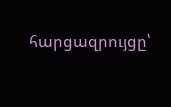հարցազրույցը՝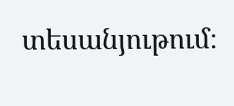տեսանյութում։